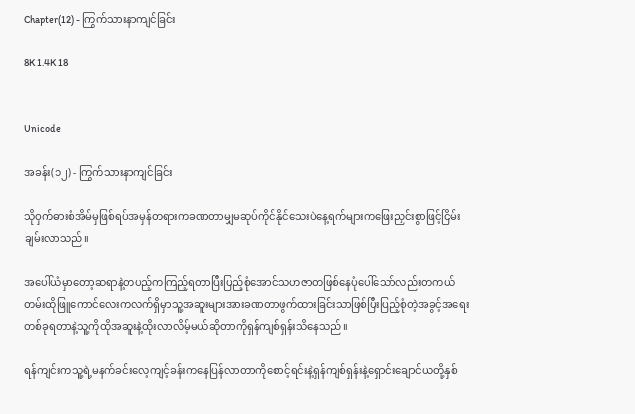Chapter(12) - ကြွက်သားနာကျင်ခြင်း

8K 1.4K 18


Unicode

အခန်း(၁၂) - ကြွက်သားနာကျင်ခြင်း

သိုဝှက်ဓားစံအိမ်မှဖြစ်ရပ်အမှန်တရားကခဏတာမျှမဆုပ်ကိုင်နိုင်သေးပဲနေ့ရက်များကဖြေးညှင်းစွာဖြင့်ငြိမ်းချမ်းလာသည်။

အပေါ်ယံမှာတော့ဆရာနဲ့တပည့်ကကြည့်ရတာပြီးပြည့်စုံအောင်သဟဇာတဖြစ်နေပုံပေါ်သော်လည်းတကယ်တမ်းထိုဖြူကောင်လေးကလက်ရှိမှာသူ့အဆူးများအားခဏတာဖွက်ထားခြင်းသာဖြစ်ပြီးပြည့်စုံတဲ့အခွင့်အရေးတစ်ခုရတာနဲ့သူ့ကိုထိုအဆူးနဲ့ထိုးလာလိမ့်မယ်ဆိုတာကိုရှန်ကျစ်ရှန်းသိနေသည်။

ရန်ကျင်းကသူ့ရဲ့မနက်ခင်းလေ့ကျင့်ခန်းကနေပြန်လာတာကိုစောင့်ရင်းနဲ့ရှန်ကျစ်ရှန်းနဲ့ရှောင်းချောင်ယတို့နှစ်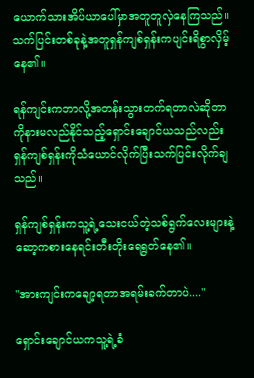ယောက်သားအိပ်ယာပေါ်မှာအတူတူလှဲနေကြသည်။သက်ပြင်းတစ်ခုနဲ့အတူရှန်ကျစ်ရှန်းကပျင်းရိစွာလှိမ့်နေ၏။

ရန်ကျင်းကဘာလို့အတန်းသွားတက်ရတာလဲဆိုတာကိုနားမလည်နိုင်သည့်ရှောင်းချောင်ယသည်လည်းရှန်ကျစ်ရှန်းကိုသံယောင်လိုက်ပြီးသက်ပြင်းလိုက်ချသည်။

ရှန်ကျစ်ရှန်းကသူ့ရဲ့သေးငယ်တဲ့သစ်ရွက်လေးများနဲ့ဆော့ကစားနေရင်းတီးတိုးရေရွတ်နေ၏။

"အားကျင်းကချော့ရတာအရမ်းခက်တာပဲ...."

ရှောင်းချောင်ယကသူ့ရဲ့ခံ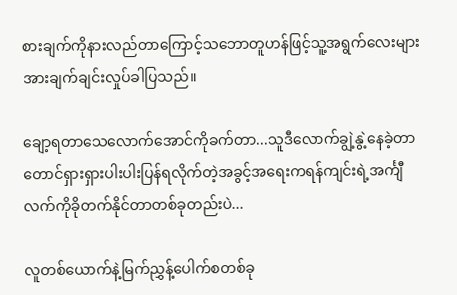စားချက်ကိုနားလည်တာကြောင့်သဘောတူဟန်ဖြင့်သူ့အရွက်လေးများအားချက်ချင်းလှုပ်ခါပြသည်။

ချော့ရတာသေလောက်အောင်ကိုခက်တာ...သူဒီလောက်ချွဲ့နွဲ့နေခဲ့တာတောင်ရှားရှားပါးပါးပြန်ရလိုက်တဲ့အခွင့်အရေးကရန်ကျင်းရဲ့အင်္ကျီလက်ကိုခိုတက်နိုင်တာတစ်ခုတည်းပဲ...

လူတစ်ယောက်နဲ့မြက်ညွှန့်ပေါက်စတစ်ခု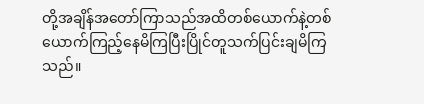တို့အချိန်အတော်ကြာသည်အထိတစ်ယောက်နဲ့တစ်ယောက်ကြည့်နေမိကြပြီးပြိုင်တူသက်ပြင်းချမိကြသည်။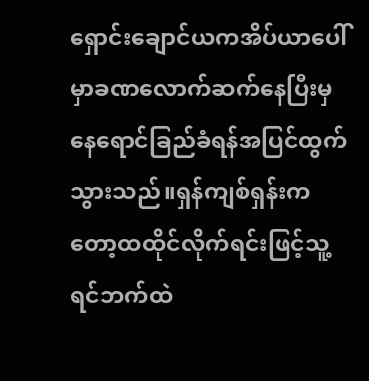ရှောင်းချောင်ယကအိပ်ယာပေါ်မှာခဏလောက်ဆက်နေပြီးမှနေရောင်ခြည်ခံရန်အပြင်ထွက်သွားသည်။ရှန်ကျစ်ရှန်းကတော့ထထိုင်လိုက်ရင်းဖြင့်သူ့ရင်ဘက်ထဲ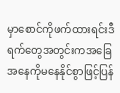မှာစောင်ကိုဖက်ထားရင်းဒီရက်တွေအတွင်းကအခြေအနေကိုမနေနိုင်စွာဖြင့်ပြန်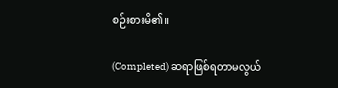စဉ်းစားမိ၏။

(Completed) ဆရာဖြစ်ရတာမလွယ်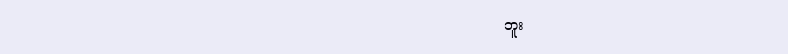ဘူး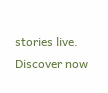stories live. Discover now